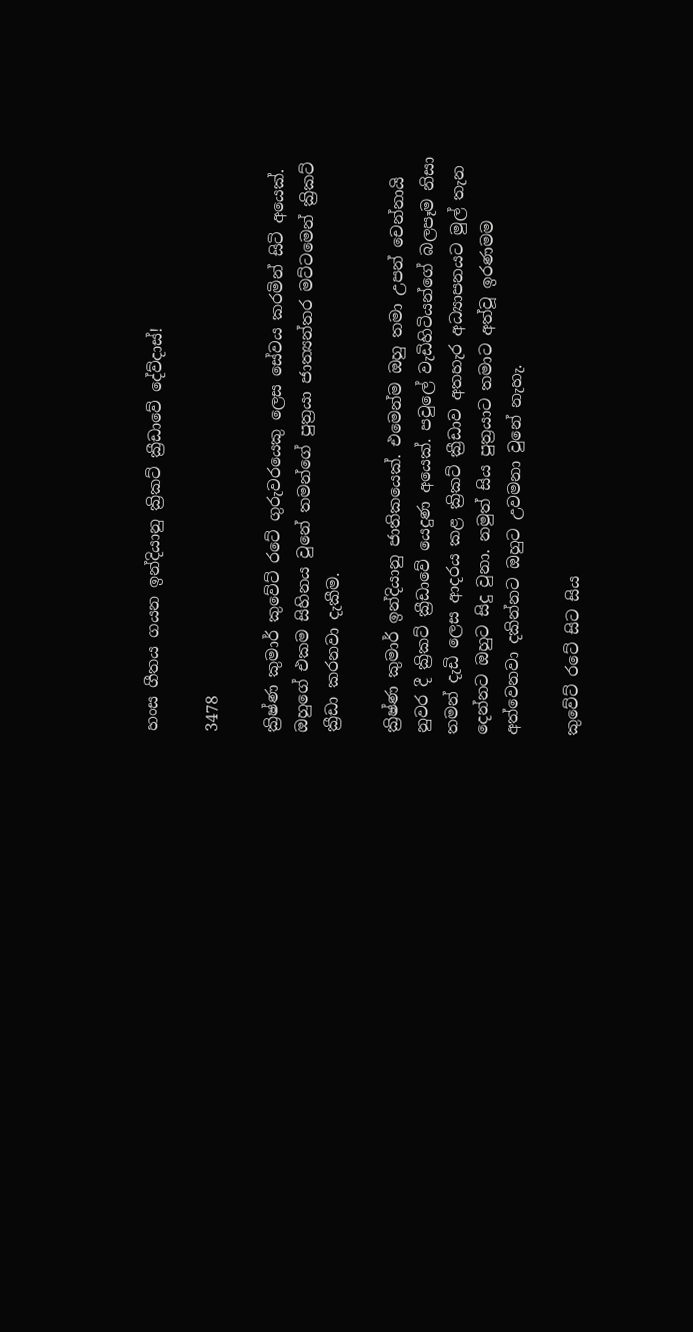හංස ගීතය ගයන ඉන්දියානු ක්‍රිකට් ක්‍රීඩාවේ දේව්දාස්!

3478

ක්‍රිෂ්ණ කුමාර් කුවේට් රටේ ගුරුවරයෙකු ලෙස සේවය කරමින් සිටි අයෙක්. ඔහුගේ එකම සිහිනය වුනේ තමන්ගේ පුත්‍රයා ජාත්‍යන්තර මට්ටමෙන් ක්‍රිකට් ක්‍රීඩා කරනවා දැකීම.

ක්‍රිෂ්ණ කුමාර් ඉන්දියානු ජාතිකයෙක්. එමෙන්ම ඔහු තමා උපන් චෙන්නායි නුවර දී ක්‍රිකට් ක්‍රීඩාවේ යෙදුණ අයෙක්. පවුලේ වැඩිහිටියන්ගේ බලපෑම නිසා තමන් දැඩි ලෙස ආදරය කළ ක්‍රිකට් ක්‍රීඩාව අතහැර අධ්‍යාපනයට මුල් තැන දෙන්නට ඔහුට සිදු වුනා. නමුත් සිය පුත්‍රයාට තමාට අත්වූ ඉරණමම අත්වෙනවා දකින්නට ඔහුට උවමනා වුනේ නැහැ.

කුවේට් රටේ සිට සිය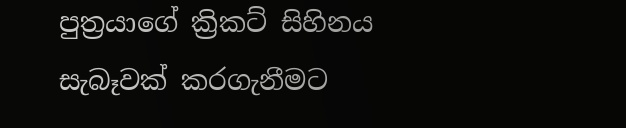පුත්‍රයාගේ ක්‍රිකට් සිහිනය සැබෑවක් කරගැනීමට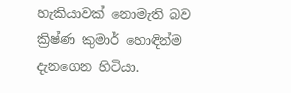හැකියාවක් නොමැති බව ක්‍රිෂ්ණ කුමාර් හොඳින්ම දැනගෙන හිටියා.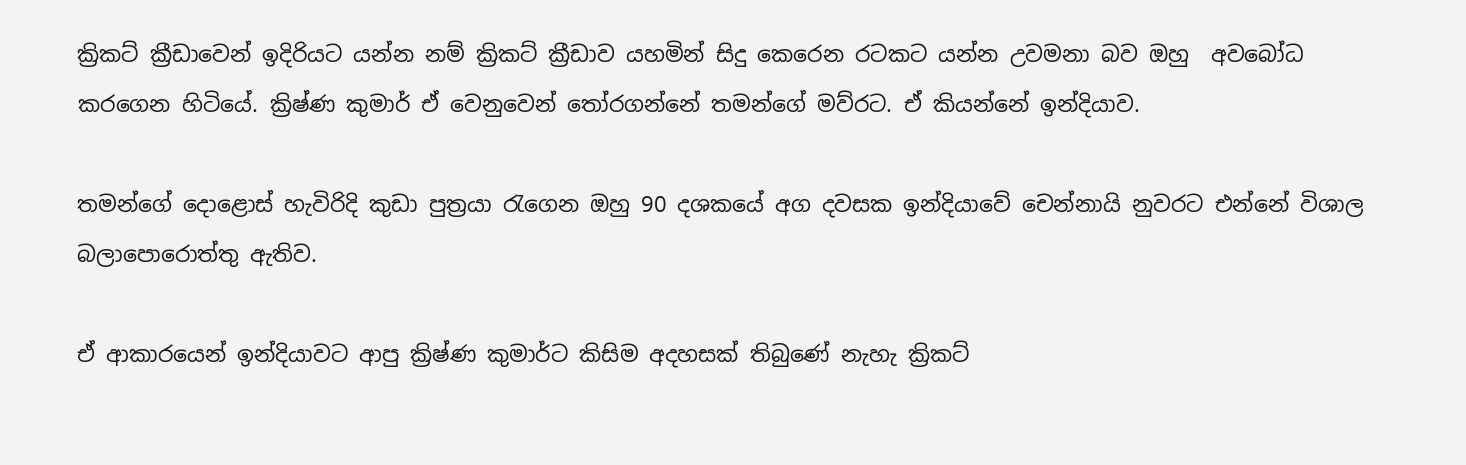ක්‍රිකට් ක්‍රීඩාවෙන් ඉදිරියට යන්න නම් ක්‍රිකට් ක්‍රීඩාව යහමින් සිදු කෙරෙන රටකට යන්න උවමනා බව ඔහු  අවබෝධ කරගෙන හිටියේ. ක්‍රිෂ්ණ කුමාර් ඒ වෙනුවෙන් තෝරගන්නේ තමන්ගේ මව්රට. ඒ කියන්නේ ඉන්දියාව.

තමන්ගේ දොළොස් හැවිරිදි කුඩා පුත්‍රයා රැගෙන ඔහු 90 දශකයේ අග දවසක ඉන්දියාවේ චෙන්නායි නුවරට එන්නේ විශාල බලාපොරොත්තු ඇතිව.

ඒ ආකාරයෙන් ඉන්දියාවට ආපු ක්‍රිෂ්ණ කුමාර්ට කිසිම අදහසක් තිබුණේ නැහැ ක්‍රිකට්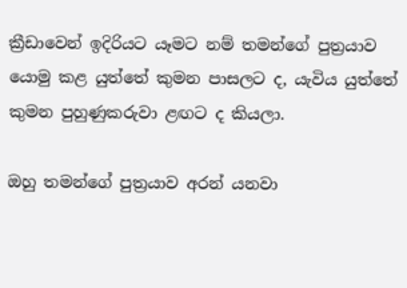ක්‍රීඩාවෙන් ඉදිරියට යෑමට නම් තමන්ගේ පුත්‍රයාව යොමු කළ යුත්තේ කුමන පාසලට ද, යැවිය යුත්තේ කුමන පුහුණුකරුවා ළඟට ද කියලා.

ඔහු තමන්ගේ පුත්‍රයාව අරන් යනවා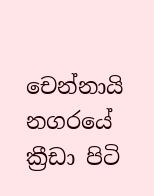චෙන්නායි නගරයේ ක්‍රීඩා පිටි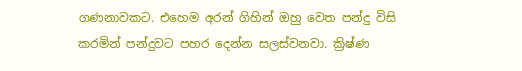ගණනාවකට. එහෙම අරන් ගිහින් ඔහු වෙත පන්දු විසි කරමින් පන්දුවට පහර දෙන්න සලස්වනවා. ක්‍රිෂ්ණ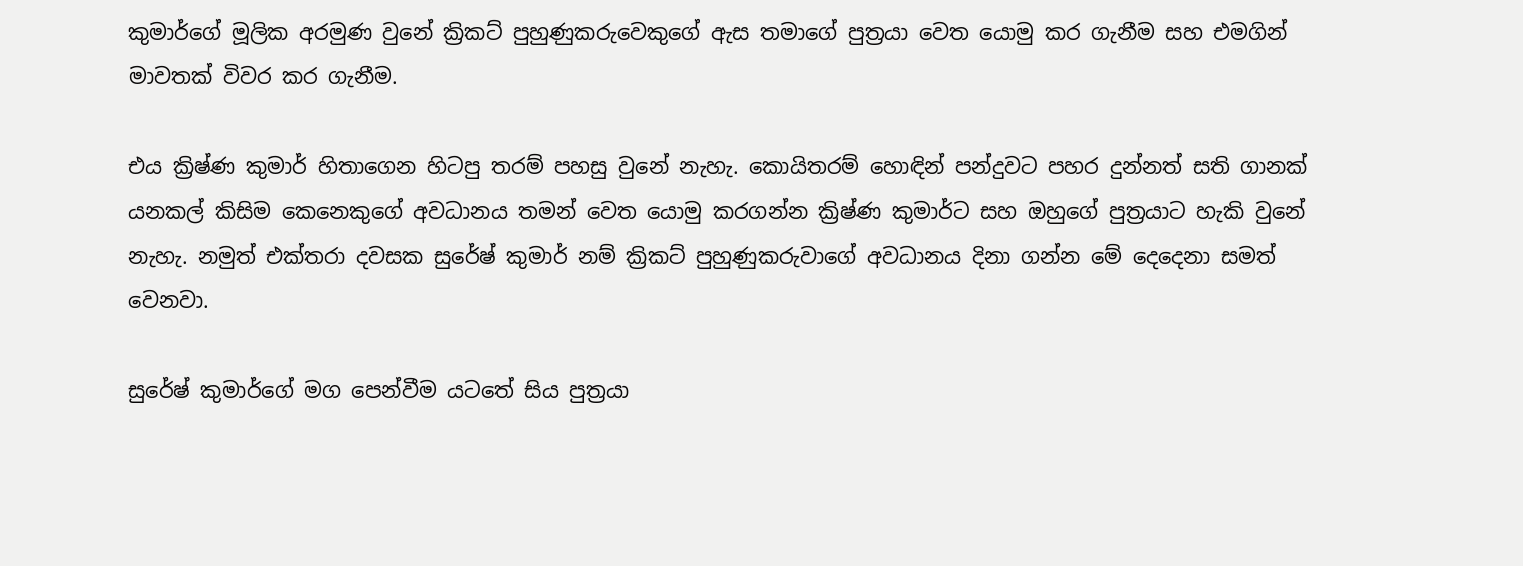කුමාර්ගේ මූලික අරමුණ වුනේ ක්‍රිකට් පුහුණුකරුවෙකුගේ ඇස තමාගේ පුත්‍රයා වෙත යොමු කර ගැනීම සහ එමගින් මාවතක් විවර කර ගැනීම.

එය ක්‍රිෂ්ණ කුමාර් හිතාගෙන හිටපු තරම් පහසු වුනේ නැහැ. කොයිතරම් හොඳින් පන්දුවට පහර දුන්නත් සති ගානක් යනකල් කිසිම කෙනෙකුගේ අවධානය තමන් වෙත යොමු කරගන්න ක්‍රිෂ්ණ කුමාර්ට සහ ඔහුගේ පුත්‍රයාට හැකි වුනේ නැහැ. නමුත් එක්තරා දවසක සුරේෂ් කුමාර් නම් ක්‍රිකට් පුහුණුකරුවාගේ අවධානය දිනා ගන්න මේ දෙදෙනා සමත් වෙනවා.

සුරේෂ් කුමාර්ගේ මග පෙන්වීම යටතේ සිය පුත්‍රයා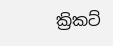ක්‍රිකට්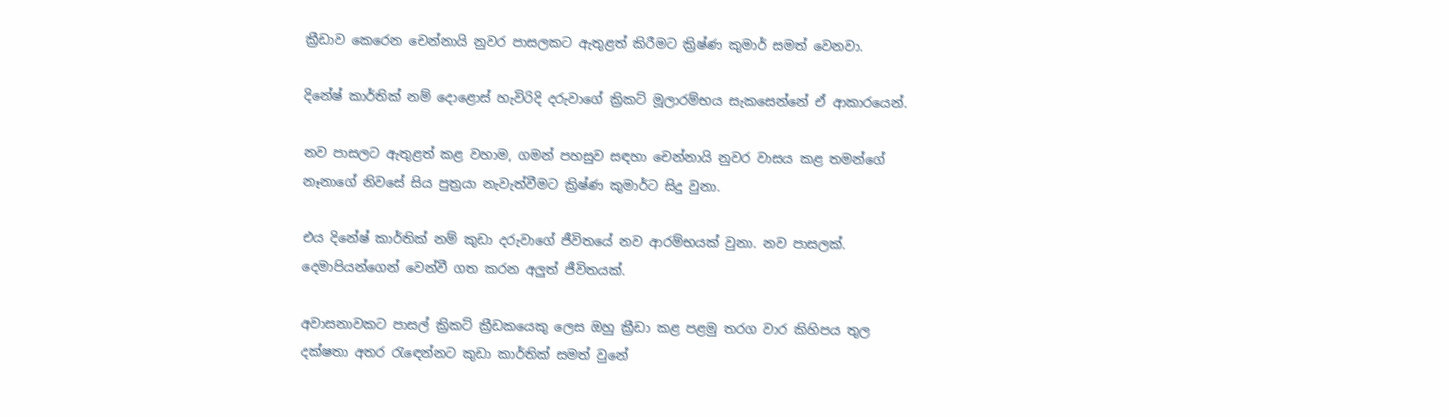ක්‍රීඩාව කෙරෙන චෙන්නායි නුවර පාසලකට ඇතුළත් කිරීමට ක්‍රිෂ්ණ කුමාර් සමත් වෙනවා.

දිනේෂ් කාර්තික් නම් දොළොස් හැවිරිදි දරුවාගේ ක්‍රිකට් මූලාරම්භය සැකසෙන්නේ ඒ ආකාරයෙන්.

නව පාසලට ඇතුළත් කළ වහාම, ගමන් පහසුව සඳහා චෙන්නායි නුවර වාසය කළ තමන්ගේ නෑනාගේ නිවසේ සිය පුත්‍රයා නැවැත්වීමට ක්‍රිෂ්ණ කුමාර්ට සිදු වුනා.

එය දිනේෂ් කාර්තික් නම් කුඩා දරුවාගේ ජීවිතයේ නව ආරම්භයක් වුනා. නව පාසලක්. දෙමාපියන්ගෙන් වෙන්වී ගත කරන අලුත් ජීවිතයක්.

අවාසනාවකට පාසල් ක්‍රිකට් ක්‍රීඩකයෙකු ලෙස ඔහු ක්‍රීඩා කළ පළමු තරග වාර කිහිපය තුල දක්ෂතා අතර රැඳෙන්නට කුඩා කාර්තික් සමත් වුනේ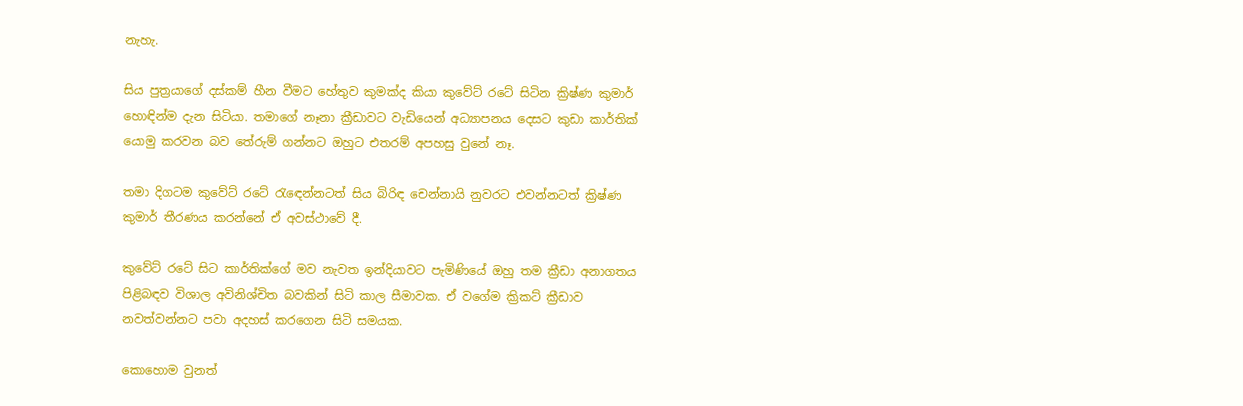නැහැ.

සිය පුත්‍රයාගේ දස්කම් හීන වීමට හේතුව කුමක්ද කියා කුවේට් රටේ සිටින ක්‍රිෂ්ණ කුමාර් හොඳින්ම දැන සිටියා. තමාගේ නෑනා ක්‍රීඩාවට වැඩියෙන් අධ්‍යාපනය දෙසට කුඩා කාර්තික් යොමු කරවන බව තේරුම් ගන්නට ඔහුට එතරම් අපහසු වුනේ නෑ.

තමා දිගටම කුවේට් රටේ රැඳෙන්නටත් සිය බිරිඳ චෙන්නායි නුවරට එවන්නටත් ක්‍රිෂ්ණ කුමාර් තීරණය කරන්නේ ඒ අවස්ථාවේ දී.

කුවේට් රටේ සිට කාර්තික්ගේ මව නැවත ඉන්දියාවට පැමිණියේ ඔහු තම ක්‍රීඩා අනාගතය පිළිබඳව විශාල අවිනිශ්චිත බවකින් සිටි කාල සීමාවක. ඒ වගේම ක්‍රිකට් ක්‍රීඩාව නවත්වන්නට පවා අදහස් කරගෙන සිටි සමයක.

කොහොම වුනත්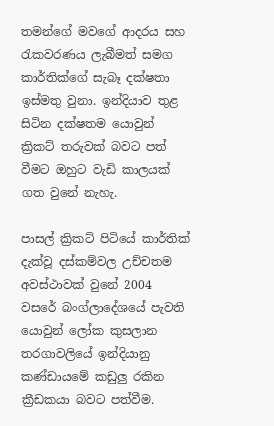තමන්ගේ මවගේ ආදරය සහ රැකවරණය ලැබීමත් සමග කාර්තික්ගේ සැබෑ දක්ෂතා ඉස්මතු වුනා. ඉන්දියාව තුළ සිටින දක්ෂතම යොවුන් ක්‍රිකට් තරුවක් බවට පත් වීමට ඔහුට වැඩි කාලයක් ගත වුනේ නැහැ.

පාසල් ක්‍රිකට් පිටියේ කාර්තික් දැක්වූ දස්කම්වල උච්චතම අවස්ථාවක් වුනේ 2004 වසරේ බංග්ලාදේශයේ පැවති යොවුන් ලෝක කුසලාන තරගාවලියේ ඉන්දියානු කණ්ඩායමේ කඩුලු රකින ක්‍රීඩකයා බවට පත්වීම.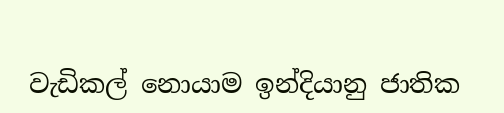වැඩිකල් නොයාම ඉන්දියානු ජාතික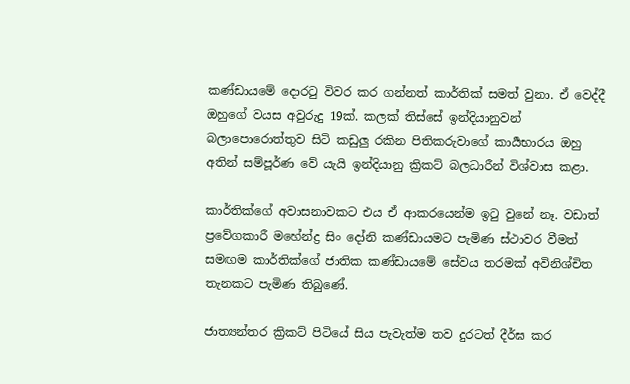කණ්ඩායමේ දොරටු විවර කර ගන්නත් කාර්තික් සමත් වුනා. ඒ වෙද්දී ඔහුගේ වයස අවුරුදු 19ක්. කලක් තිස්සේ ඉන්දියානුවන් බලාපොරොත්තුව සිටි කඩුලු රකින පිතිකරුවාගේ කාර්‍යභාරය ඔහු අතින් සම්පූර්ණ වේ යැයි ඉන්දියානු ක්‍රිකට් බලධාරීන් විශ්වාස කළා.

කාර්තික්ගේ අවාසනාවකට එය ඒ ආකරයෙන්ම ඉටු වුනේ නෑ. වඩාත් ප්‍රවේගකාරී මහේන්ද්‍ර සිං දෝනි කණ්ඩායමට පැමිණ ස්ථාවර වීමත් සමඟම කාර්තික්ගේ ජාතික කණ්ඩායමේ සේවය තරමක් අවිනිශ්චිත තැනකට පැමිණ තිබුණේ.

ජාත්‍යන්තර ක්‍රිකට් පිටියේ සිය පැවැත්ම තව දුරටත් දීර්ඝ කර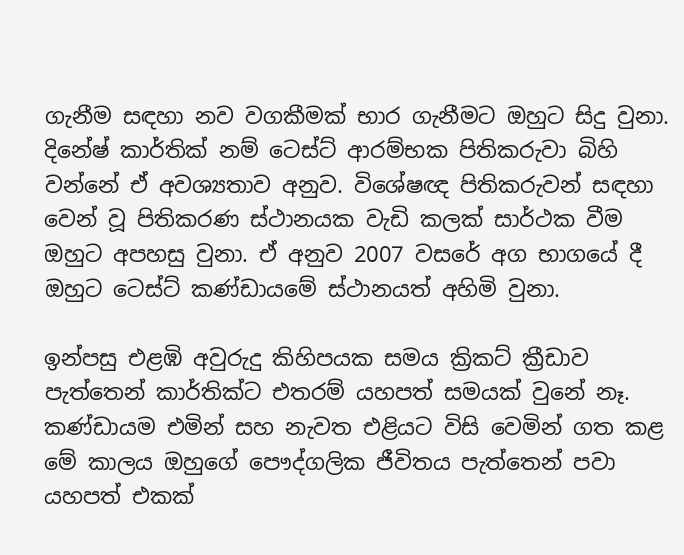ගැනීම සඳහා නව වගකීමක් භාර ගැනීමට ඔහුට සිදු වුනා. දිනේෂ් කාර්තික් නම් ටෙස්ට් ආරම්භක පිතිකරුවා බිහි වන්නේ ඒ අවශ්‍යතාව අනුව. විශේෂඥ පිතිකරුවන් සඳහා වෙන් වූ පිතිකරණ ස්ථානයක වැඩි කලක් සාර්ථක වීම ඔහුට අපහසු වුනා. ඒ අනුව 2007 වසරේ අග භාගයේ දී ඔහුට ටෙස්ට් කණ්ඩායමේ ස්ථානයත් අහිමි වුනා.

ඉන්පසු එළඹි අවුරුදු කිහිපයක සමය ක්‍රිකට් ක්‍රීඩාව පැත්තෙන් කාර්තික්ට එතරම් යහපත් සමයක් වුනේ නෑ. කණ්ඩායම එමින් සහ නැවත එළියට විසි වෙමින් ගත කළ මේ කාලය ඔහුගේ පෞද්ගලික ජීවිතය පැත්තෙන් පවා යහපත් එකක්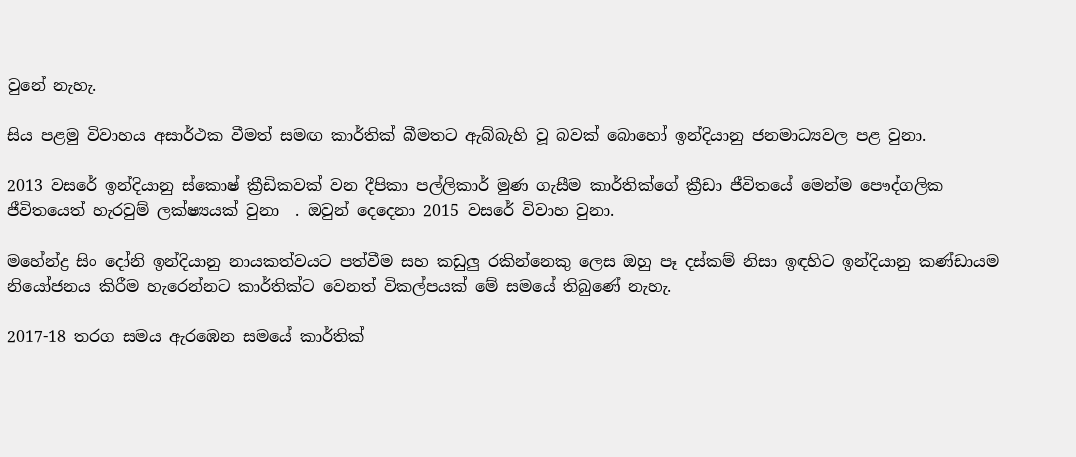වුනේ නැහැ.

සිය පළමු විවාහය අසාර්ථක වීමත් සමඟ කාර්තික් බීමතට ඇබ්බැහි වූ බවක් බොහෝ ඉන්දියානු ජනමාධ්‍යවල පළ වුනා.

2013 වසරේ ඉන්දියානු ස්කොෂ් ක්‍රීඩිකවක් වන දීපිකා පල්ලිකාර් මුණ ගැසීම කාර්තික්ගේ ක්‍රීඩා ජීවිතයේ මෙන්ම පෞද්ගලික ජීවිතයෙත් හැරවුම් ලක්ෂ්‍යයක් වුනා  . ඔවුන් දෙදෙනා 2015 වසරේ විවාහ වුනා.

මහේන්ද්‍ර සිං දෝනි ඉන්දියානු නායකත්වයට පත්වීම සහ කඩුලු රකින්නෙකු ලෙස ඔහු පෑ දස්කම් නිසා ඉඳහිට ඉන්දියානු කණ්ඩායම නියෝජනය කිරීම හැරෙන්නට කාර්තික්ට වෙනත් විකල්පයක් මේ සමයේ තිබුණේ නැහැ.

2017-18 තරග සමය ඇරඹෙන සමයේ කාර්තික්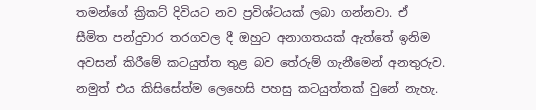තමන්ගේ ක්‍රිකට් දිවියට නව ප්‍රවිශ්ටයක් ලබා ගන්නවා. ඒ සීමිත පන්දුවාර තරගවල දී ඔහුට අනාගතයක් ඇත්තේ ඉනිම අවසන් කිරීමේ කටයුත්ත තුළ බව තේරුම් ගැනීමෙන් අනතුරුව. නමුත් එය කිසිසේත්ම ලෙහෙසි පහසු කටයුත්තක් වුනේ නැහැ.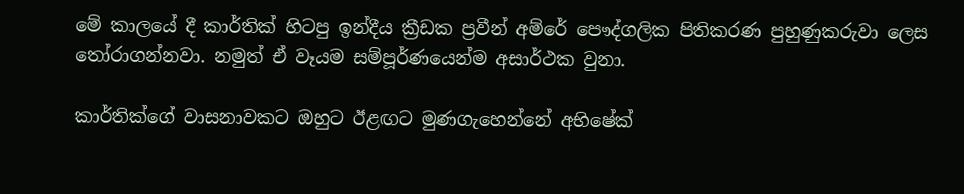මේ කාලයේ දී කාර්තික් හිටපු ඉන්දීය ක්‍රීඩක ප්‍රවීන් අම්රේ පෞද්ගලික පිතිකරණ පුහුණුකරුවා ලෙස තෝරාගන්නවා. නමුත් ඒ වෑයම සම්පූර්ණයෙන්ම අසාර්ථක වුනා.

කාර්තික්ගේ වාසනාවකට ඔහුට ඊළඟට මුණගැහෙන්නේ අභිෂේක්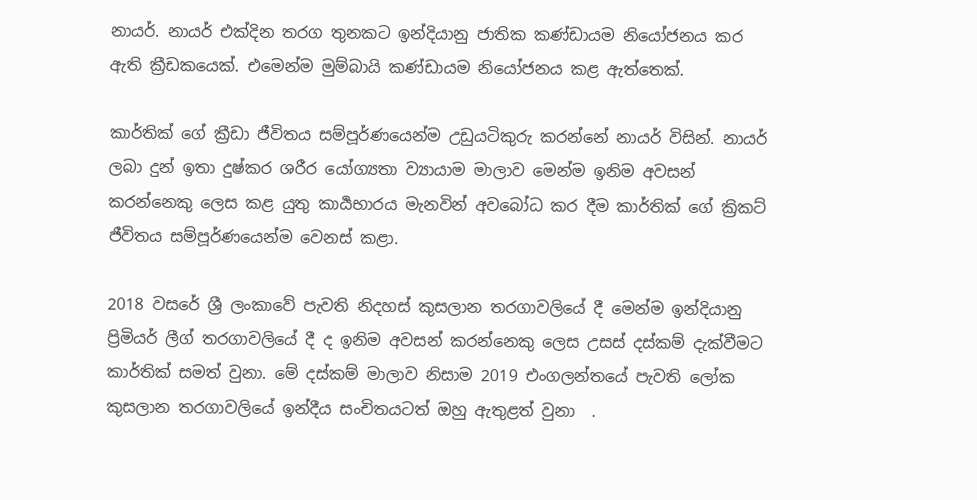නායර්. නායර් එක්දින තරග තුනකට ඉන්දියානු ජාතික කණ්ඩායම නියෝජනය කර ඇති ක්‍රීඩකයෙක්. එමෙන්ම මුම්බායි කණ්ඩායම නියෝජනය කළ ඇත්තෙක්.

කාර්තික් ගේ ක්‍රීඩා ජීවිතය සම්පූර්ණයෙන්ම උඩුයටිකුරු කරන්නේ නායර් විසින්. නායර් ලබා දුන් ඉතා දුෂ්කර ශරීර යෝග්‍යතා ව්‍යායාම මාලාව මෙන්ම ඉනිම අවසන් කරන්නෙකු ලෙස කළ යුතු කාර්‍යභාරය මැනවින් අවබෝධ කර දීම කාර්තික් ගේ ක්‍රිකට් ජීවිතය සම්පූර්ණයෙන්ම වෙනස් කළා.

2018 වසරේ ශ්‍රී ලංකාවේ පැවති නිදහස් කුසලාන තරගාවලියේ දී මෙන්ම ඉන්දියානු ප්‍රිමියර් ලීග් තරගාවලියේ දී ද ඉනිම අවසන් කරන්නෙකු ලෙස උසස් දස්කම් දැක්වීමට කාර්තික් සමත් වුනා. මේ දස්කම් මාලාව නිසාම 2019 එංගලන්තයේ පැවති ලෝක කුසලාන තරගාවලියේ ඉන්දීය සංචිතයටත් ඔහු ඇතුළත් වුනා  .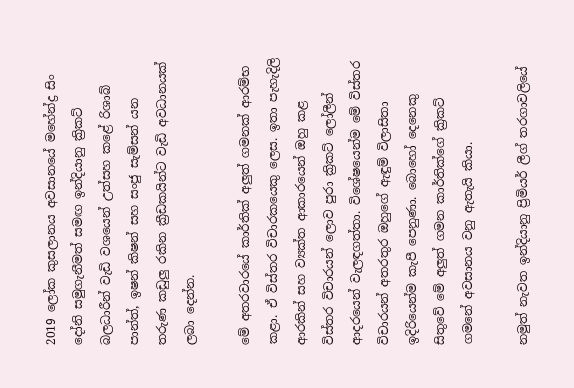2019 ලෝක කුසලානය අවසානයේ මහේන්ද්‍ර සිං දෝනි සමුගැනීමත් සමඟ ඉන්දියානු ක්‍රිකට් බලධාරීන් වැඩි වශයෙන් උත්සහ කළේ රිශාබ් පාන්ත්, ඉෂන් කිෂන් සහ සංජු සැම්සන් යන තරුණ කඩුලු රකින ක්‍රීඩකයින්ට වැඩි අවධානයක් ලබා දෙන්න.

මේ අතරවාරයේ කාර්තික් අලුත් ගමනක් ආරම්භ කළා. ඒ විස්තර විචාරකයෙකු ලෙස. ඉතා පැහැදිලි ආරකින් සහ ව්‍යක්ත ආකාරයෙන් ඔහු කළ විස්තර විචාරයන් ලොව පුරා ක්‍රිකට් ලෝලීන් ආදරයෙන් වැලඳගත්තා. විශේෂයෙන්ම මේ විස්තර විචාරයන් අතරතුර ඔහුගේ ඇඳුම් විලාසිතා ඉදිරියෙන්ම කැපී පෙනුණා. බොහෝ දෙනෙකු සිතුවේ මේ අලුත් ගමන කාර්තික්ගේ ක්‍රිකට් ගමනේ අවසානය වනු ඇතැයි කියා.

නමුත් නැවත ඉන්දියානු ප්‍රිමියර් ලීග් තරගාවලියේ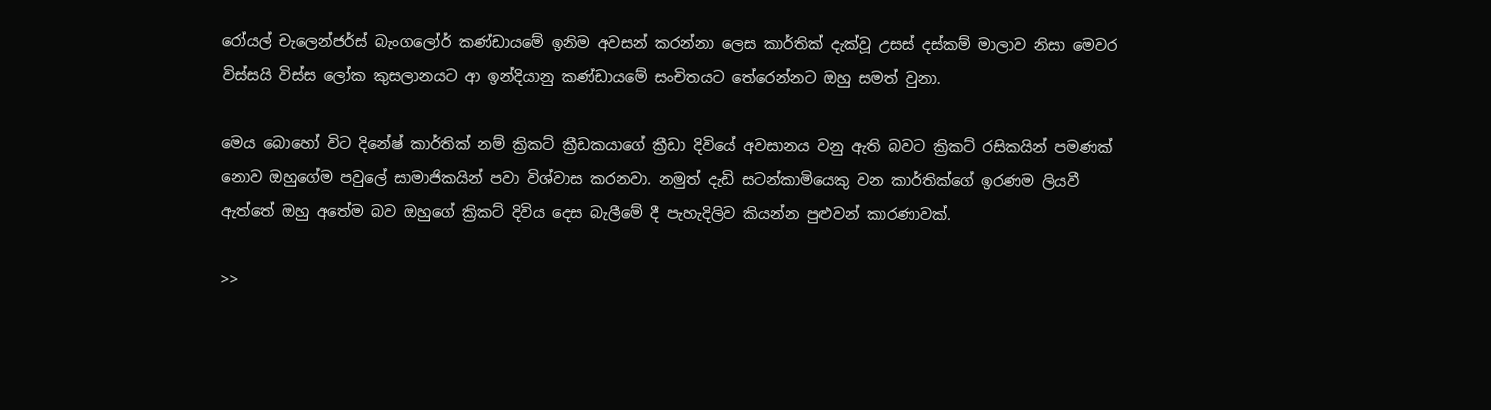රෝයල් චැලෙන්ජර්ස් බැංගලෝර් කණ්ඩායමේ ඉනිම අවසන් කරන්නා ලෙස කාර්තික් දැක්වූ උසස් දස්කම් මාලාව නිසා මෙවර විස්සයි විස්ස ලෝක කුසලානයට ආ ඉන්දියානු කණ්ඩායමේ සංචිතයට තේරෙන්නට ඔහු සමත් වුනා.

මෙය බොහෝ විට දිනේෂ් කාර්තික් නම් ක්‍රිකට් ක්‍රීඩකයාගේ ක්‍රීඩා දිවියේ අවසානය වනු ඇති බවට ක්‍රිකට් රසිකයින් පමණක් නොව ඔහුගේම පවුලේ සාමාජිකයින් පවා විශ්වාස කරනවා. නමුත් දැඩි සටන්කාමියෙකු වන කාර්තික්ගේ ඉරණම ලියවී ඇත්තේ ඔහු අතේම බව ඔහුගේ ක්‍රිකට් දිවිය දෙස බැලීමේ දී පැහැදිලිව කියන්න පුළුවන් කාරණාවක්.

>>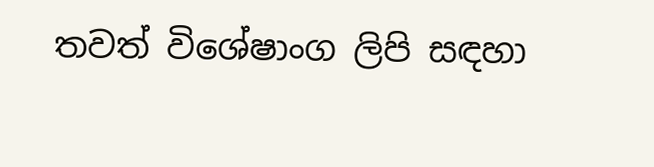තවත් විශේෂාංග ලිපි සඳහා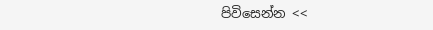පිවිසෙන්න <<